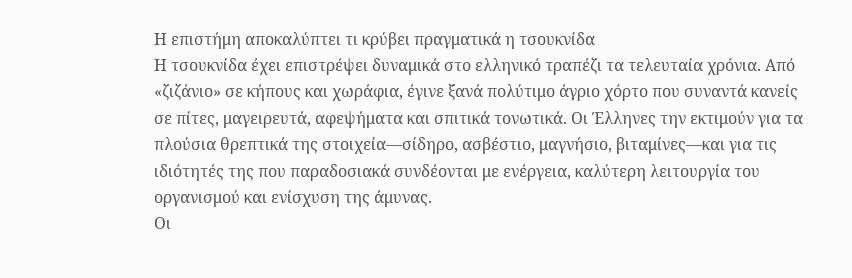Η επιστήμη αποκαλύπτει τι κρύβει πραγματικά η τσουκνίδα
Η τσουκνίδα έχει επιστρέψει δυναμικά στο ελληνικό τραπέζι τα τελευταία χρόνια. Από «ζιζάνιο» σε κήπους και χωράφια, έγινε ξανά πολύτιμο άγριο χόρτο που συναντά κανείς σε πίτες, μαγειρευτά, αφεψήματα και σπιτικά τονωτικά. Οι Έλληνες την εκτιμούν για τα πλούσια θρεπτικά της στοιχεία—σίδηρο, ασβέστιο, μαγνήσιο, βιταμίνες—και για τις ιδιότητές της που παραδοσιακά συνδέονται με ενέργεια, καλύτερη λειτουργία του οργανισμού και ενίσχυση της άμυνας.
Οι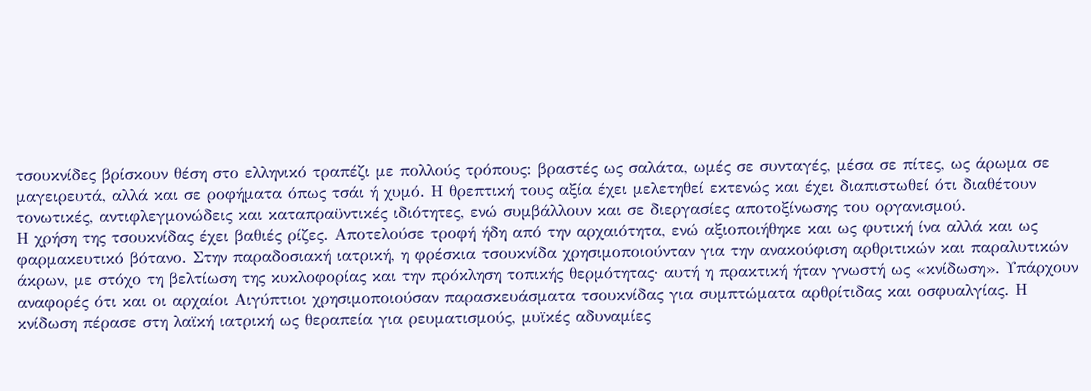τσουκνίδες βρίσκουν θέση στο ελληνικό τραπέζι με πολλούς τρόπους: βραστές ως σαλάτα, ωμές σε συνταγές, μέσα σε πίτες, ως άρωμα σε μαγειρευτά, αλλά και σε ροφήματα όπως τσάι ή χυμό. Η θρεπτική τους αξία έχει μελετηθεί εκτενώς και έχει διαπιστωθεί ότι διαθέτουν τονωτικές, αντιφλεγμονώδεις και καταπραϋντικές ιδιότητες, ενώ συμβάλλουν και σε διεργασίες αποτοξίνωσης του οργανισμού.
Η χρήση της τσουκνίδας έχει βαθιές ρίζες. Αποτελούσε τροφή ήδη από την αρχαιότητα, ενώ αξιοποιήθηκε και ως φυτική ίνα αλλά και ως φαρμακευτικό βότανο. Στην παραδοσιακή ιατρική, η φρέσκια τσουκνίδα χρησιμοποιούνταν για την ανακούφιση αρθριτικών και παραλυτικών άκρων, με στόχο τη βελτίωση της κυκλοφορίας και την πρόκληση τοπικής θερμότητας· αυτή η πρακτική ήταν γνωστή ως «κνίδωση». Υπάρχουν αναφορές ότι και οι αρχαίοι Αιγύπτιοι χρησιμοποιούσαν παρασκευάσματα τσουκνίδας για συμπτώματα αρθρίτιδας και οσφυαλγίας. Η κνίδωση πέρασε στη λαϊκή ιατρική ως θεραπεία για ρευματισμούς, μυϊκές αδυναμίες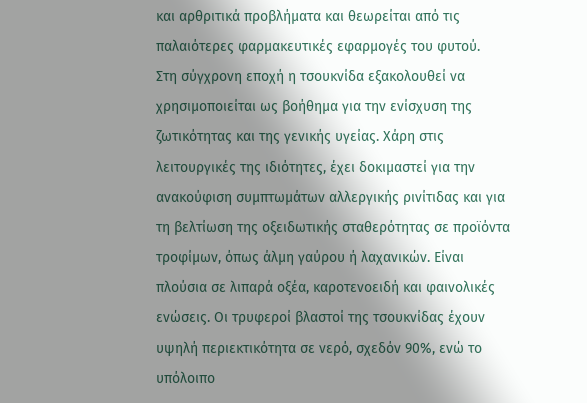και αρθριτικά προβλήματα και θεωρείται από τις παλαιότερες φαρμακευτικές εφαρμογές του φυτού.
Στη σύγχρονη εποχή η τσουκνίδα εξακολουθεί να χρησιμοποιείται ως βοήθημα για την ενίσχυση της ζωτικότητας και της γενικής υγείας. Χάρη στις λειτουργικές της ιδιότητες, έχει δοκιμαστεί για την ανακούφιση συμπτωμάτων αλλεργικής ρινίτιδας και για τη βελτίωση της οξειδωτικής σταθερότητας σε προϊόντα τροφίμων, όπως άλμη γαύρου ή λαχανικών. Είναι πλούσια σε λιπαρά οξέα, καροτενοειδή και φαινολικές ενώσεις. Οι τρυφεροί βλαστοί της τσουκνίδας έχουν υψηλή περιεκτικότητα σε νερό, σχεδόν 90%, ενώ το υπόλοιπο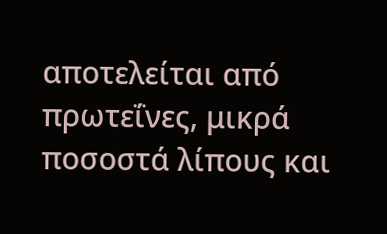αποτελείται από πρωτεΐνες, μικρά ποσοστά λίπους και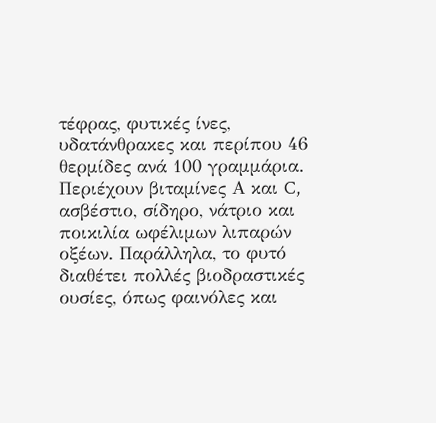τέφρας, φυτικές ίνες, υδατάνθρακες και περίπου 46 θερμίδες ανά 100 γραμμάρια. Περιέχουν βιταμίνες Α και C, ασβέστιο, σίδηρο, νάτριο και ποικιλία ωφέλιμων λιπαρών οξέων. Παράλληλα, το φυτό διαθέτει πολλές βιοδραστικές ουσίες, όπως φαινόλες και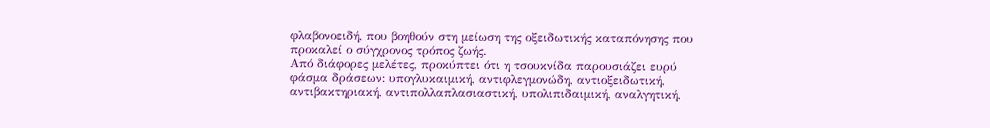φλαβονοειδή, που βοηθούν στη μείωση της οξειδωτικής καταπόνησης που προκαλεί ο σύγχρονος τρόπος ζωής.
Από διάφορες μελέτες, προκύπτει ότι η τσουκνίδα παρουσιάζει ευρύ φάσμα δράσεων: υπογλυκαιμική, αντιφλεγμονώδη, αντιοξειδωτική, αντιβακτηριακή, αντιπολλαπλασιαστική, υπολιπιδαιμική, αναλγητική,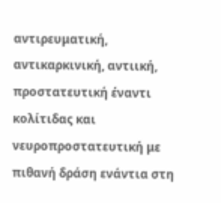αντιρευματική, αντικαρκινική, αντιική, προστατευτική έναντι κολίτιδας και νευροπροστατευτική με πιθανή δράση ενάντια στη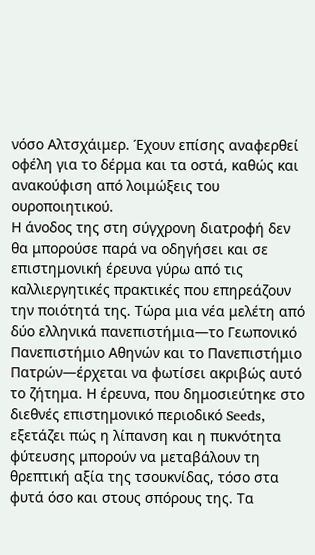νόσο Αλτσχάιμερ. Έχουν επίσης αναφερθεί οφέλη για το δέρμα και τα οστά, καθώς και ανακούφιση από λοιμώξεις του ουροποιητικού.
Η άνοδος της στη σύγχρονη διατροφή δεν θα μπορούσε παρά να οδηγήσει και σε επιστημονική έρευνα γύρω από τις καλλιεργητικές πρακτικές που επηρεάζουν την ποιότητά της. Τώρα μια νέα μελέτη από δύο ελληνικά πανεπιστήμια—το Γεωπονικό Πανεπιστήμιο Αθηνών και το Πανεπιστήμιο Πατρών—έρχεται να φωτίσει ακριβώς αυτό το ζήτημα. Η έρευνα, που δημοσιεύτηκε στο διεθνές επιστημονικό περιοδικό Seeds, εξετάζει πώς η λίπανση και η πυκνότητα φύτευσης μπορούν να μεταβάλουν τη θρεπτική αξία της τσουκνίδας, τόσο στα φυτά όσο και στους σπόρους της. Τα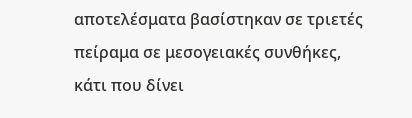αποτελέσματα βασίστηκαν σε τριετές πείραμα σε μεσογειακές συνθήκες, κάτι που δίνει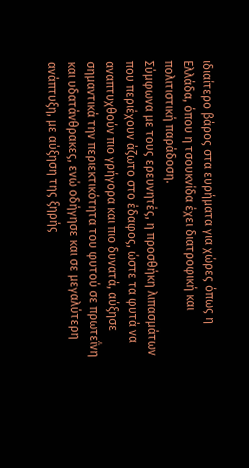ιδιαίτερο βάρος στα ευρήματα για χώρες όπως η Ελλάδα, όπου η τσουκνίδα έχει διατροφική και πολιτιστική παράδοση.
Σύμφωνα με τους ερευνητές, η προσθήκη λιπασμάτων που περιέχουν άζωτο στο έδαφος, ώστε τα φυτά να αναπτυχθούν πιο γρήγορα και πιο δυνατά, αύξησε σημαντικά την περιεκτικότητα του φυτού σε πρωτεΐνη και υδατάνθρακες, ενώ οδήγησε και σε μεγαλύτερη ανάπτυξη, με αύξηση της ξηρής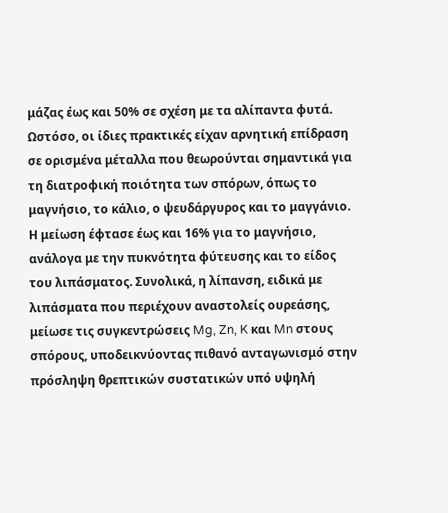μάζας έως και 50% σε σχέση με τα αλίπαντα φυτά. Ωστόσο, οι ίδιες πρακτικές είχαν αρνητική επίδραση σε ορισμένα μέταλλα που θεωρούνται σημαντικά για τη διατροφική ποιότητα των σπόρων, όπως το μαγνήσιο, το κάλιο, ο ψευδάργυρος και το μαγγάνιο. Η μείωση έφτασε έως και 16% για το μαγνήσιο, ανάλογα με την πυκνότητα φύτευσης και το είδος του λιπάσματος. Συνολικά, η λίπανση, ειδικά με λιπάσματα που περιέχουν αναστολείς ουρεάσης, μείωσε τις συγκεντρώσεις Mg, Zn, K και Mn στους σπόρους, υποδεικνύοντας πιθανό ανταγωνισμό στην πρόσληψη θρεπτικών συστατικών υπό υψηλή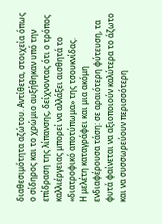διαθεσιμότητα αζώτου. Αντίθετα, στοιχεία όπως ο σίδηρος και το χρώμιο αυξήθηκαν υπό την επίδραση της λίπανσης, δείχνοντας ότι ο τρόπος καλλιέργειας μπορεί να αλλάξει αισθητά το «διατροφικό αποτύπωμα» της τσουκνίδας.
Η μελέτη καταγράφει και μια ακόμη ενδιαφέρουσα τάση: σε αραιότερη φύτευση, τα φυτά φαίνεται να αξιοποιούν καλύτερα το άζωτο και να συσσωρεύουν περισσότερη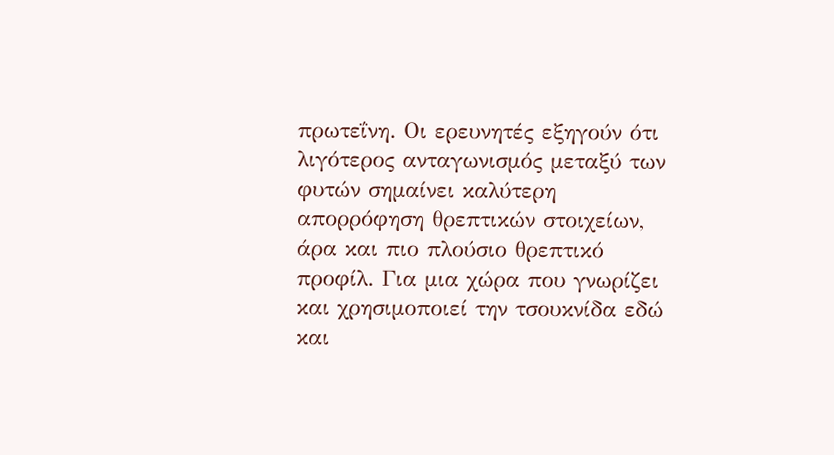πρωτεΐνη. Οι ερευνητές εξηγούν ότι λιγότερος ανταγωνισμός μεταξύ των φυτών σημαίνει καλύτερη απορρόφηση θρεπτικών στοιχείων, άρα και πιο πλούσιο θρεπτικό προφίλ. Για μια χώρα που γνωρίζει και χρησιμοποιεί την τσουκνίδα εδώ και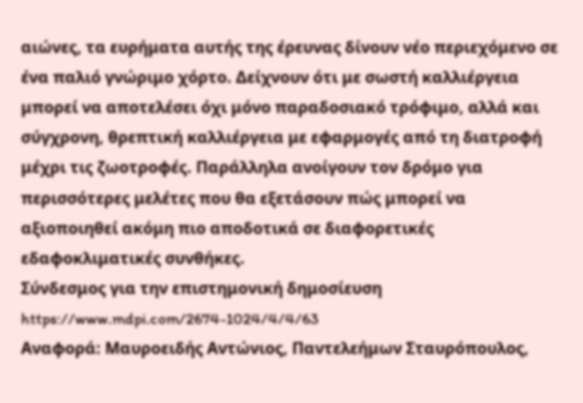αιώνες, τα ευρήματα αυτής της έρευνας δίνουν νέο περιεχόμενο σε ένα παλιό γνώριμο χόρτο. Δείχνουν ότι με σωστή καλλιέργεια μπορεί να αποτελέσει όχι μόνο παραδοσιακό τρόφιμο, αλλά και σύγχρονη, θρεπτική καλλιέργεια με εφαρμογές από τη διατροφή μέχρι τις ζωοτροφές. Παράλληλα ανοίγουν τον δρόμο για περισσότερες μελέτες που θα εξετάσουν πώς μπορεί να αξιοποιηθεί ακόμη πιο αποδοτικά σε διαφορετικές εδαφοκλιματικές συνθήκες.
Σύνδεσμος για την επιστημονική δημοσίευση https://www.mdpi.com/2674-1024/4/4/63
Αναφορά: Μαυροειδής Αντώνιος, Παντελεήμων Σταυρόπουλος,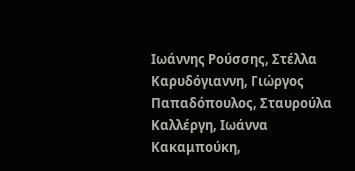Ιωάννης Ρούσσης, Στέλλα Καρυδόγιαννη, Γιώργος Παπαδόπουλος, Σταυρούλα Καλλέργη, Ιωάννα Κακαμπούκη,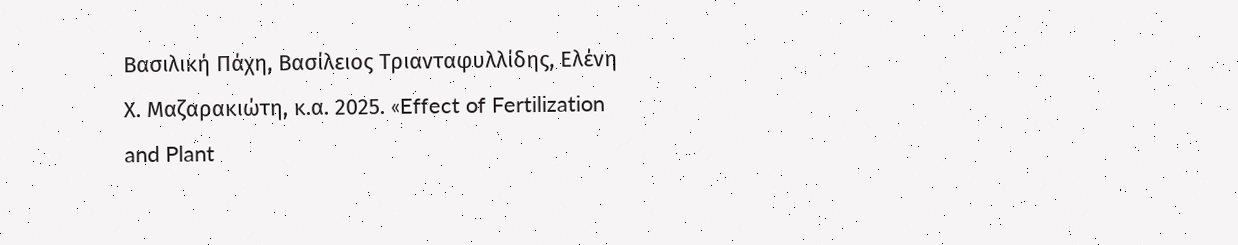Βασιλική Πάχη, Βασίλειος Τριανταφυλλίδης, Ελένη Χ. Μαζαρακιώτη, κ.α. 2025. «Effect of Fertilization and Plant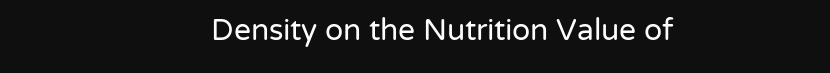Density on the Nutrition Value of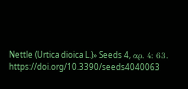Nettle (Urtica dioica L.)» Seeds 4, αρ. 4: 63. https://doi.org/10.3390/seeds4040063